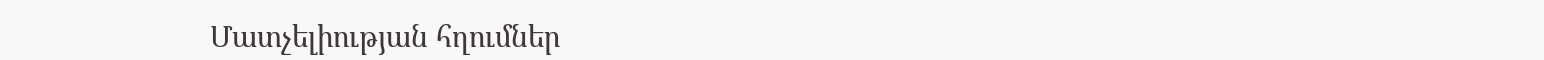Մատչելիության հղումներ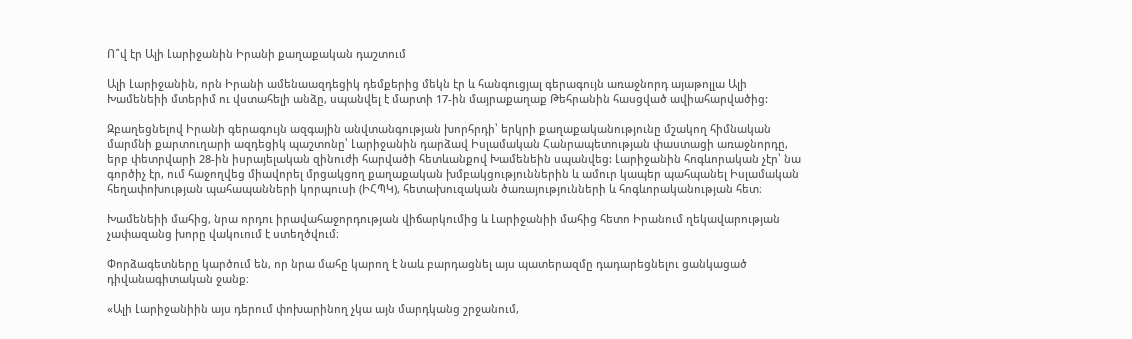Ո՞վ էր Ալի Լարիջանին Իրանի քաղաքական դաշտում

Ալի Լարիջանին, որն Իրանի ամենաազդեցիկ դեմքերից մեկն էր և հանգուցյալ գերագույն առաջնորդ այաթոլլա Ալի Խամենեիի մտերիմ ու վստահելի անձը, սպանվել է մարտի 17-ին մայրաքաղաք Թեհրանին հասցված ավիահարվածից:

Զբաղեցնելով Իրանի գերագույն ազգային անվտանգության խորհրդի՝ երկրի քաղաքականությունը մշակող հիմնական մարմնի քարտուղարի ազդեցիկ պաշտոնը՝ Լարիջանին դարձավ Իսլամական Հանրապետության փաստացի առաջնորդը, երբ փետրվարի 28-ին իսրայելական զինուժի հարվածի հետևանքով Խամենեին սպանվեց: Լարիջանին հոգևորական չէր՝ նա գործիչ էր, ում հաջողվեց միավորել մրցակցող քաղաքական խմբակցություններին և ամուր կապեր պահպանել Իսլամական հեղափոխության պահապանների կորպուսի (ԻՀՊԿ), հետախուզական ծառայությունների և հոգևորականության հետ։

Խամենեիի մահից, նրա որդու իրավահաջորդության վիճարկումից և Լարիջանիի մահից հետո Իրանում ղեկավարության չափազանց խորը վակուում է ստեղծվում։

Փորձագետները կարծում են, որ նրա մահը կարող է նաև բարդացնել այս պատերազմը դադարեցնելու ցանկացած դիվանագիտական ջանք։

«Ալի Լարիջանիին այս դերում փոխարինող չկա այն մարդկանց շրջանում,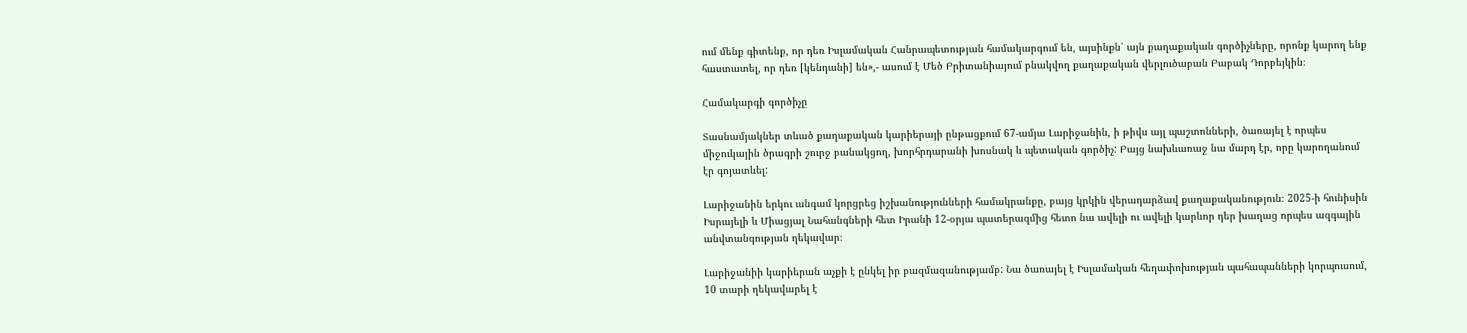ում մենք գիտենք, որ դեռ Իսլամական Հանրապետության համակարգում են, այսինքն՝ այն քաղաքական գործիչները, որոնք կարող ենք հաստատել, որ դեռ [կենդանի] են»,- ասում է Մեծ Բրիտանիայում բնակվող քաղաքական վերլուծաբան Բաբակ Դորբեյկին։

Համակարգի գործիչը

Տասնամյակներ տևած քաղաքական կարիերայի ընթացքում 67-ամյա Լարիջանին, ի թիվս այլ պաշտոնների, ծառայել է որպես միջուկային ծրագրի շուրջ բանակցող, խորհրդարանի խոսնակ և պետական գործիչ: Բայց նախևառաջ նա մարդ էր, որը կարողանում էր գոյատևել:

Լարիջանին երկու անգամ կորցրեց իշխանությունների համակրանքը, բայց կրկին վերադարձավ քաղաքականություն։ 2025-ի հունիսին Իսրայելի և Միացյալ Նահանգների հետ Իրանի 12-օրյա պատերազմից հետո նա ավելի ու ավելի կարևոր դեր խաղաց որպես ազգային անվտանգության ղեկավար։

Լարիջանիի կարիերան աչքի է ընկել իր բազմազանությամբ: Նա ծառայել է Իսլամական հեղափոխության պահապանների կորպուսում, 10 տարի ղեկավարել է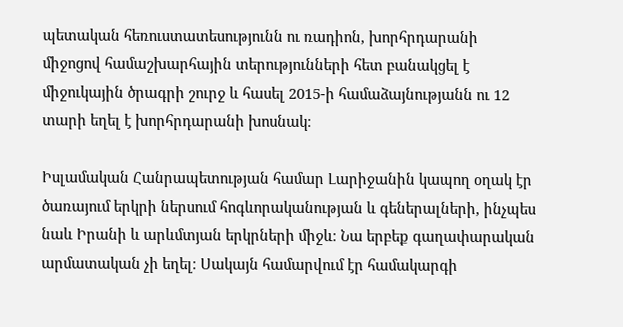պետական հեռուստատեսությունն ու ռադիոն, խորհրդարանի միջոցով համաշխարհային տերությունների հետ բանակցել է միջուկային ծրագրի շուրջ և հասել 2015-ի համաձայնությանն ու 12 տարի եղել է խորհրդարանի խոսնակ։

Իսլամական Հանրապետության համար Լարիջանին կապող օղակ էր ծառայում երկրի ներսում հոգևորականության և գեներալների, ինչպես նաև Իրանի և արևմտյան երկրների միջև։ Նա երբեք գաղափարական արմատական չի եղել։ Սակայն համարվում էր համակարգի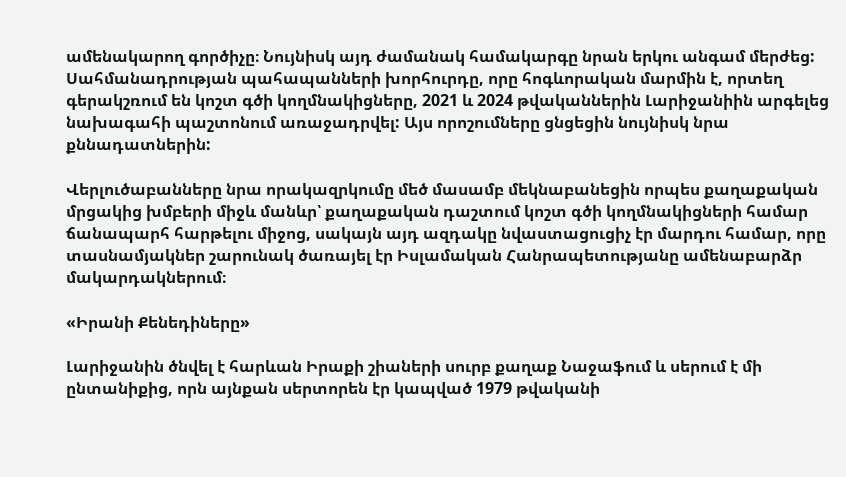ամենակարող գործիչը։ Նույնիսկ այդ ժամանակ համակարգը նրան երկու անգամ մերժեց: Սահմանադրության պահապանների խորհուրդը, որը հոգևորական մարմին է, որտեղ գերակշռում են կոշտ գծի կողմնակիցները, 2021 և 2024 թվականներին Լարիջանիին արգելեց նախագահի պաշտոնում առաջադրվել: Այս որոշումները ցնցեցին նույնիսկ նրա քննադատներին:

Վերլուծաբանները նրա որակազրկումը մեծ մասամբ մեկնաբանեցին որպես քաղաքական մրցակից խմբերի միջև մանևր՝ քաղաքական դաշտում կոշտ գծի կողմնակիցների համար ճանապարհ հարթելու միջոց, սակայն այդ ազդակը նվաստացուցիչ էր մարդու համար, որը տասնամյակներ շարունակ ծառայել էր Իսլամական Հանրապետությանը ամենաբարձր մակարդակներում։

«Իրանի Քենեդիները»

Լարիջանին ծնվել է հարևան Իրաքի շիաների սուրբ քաղաք Նաջաֆում և սերում է մի ընտանիքից, որն այնքան սերտորեն էր կապված 1979 թվականի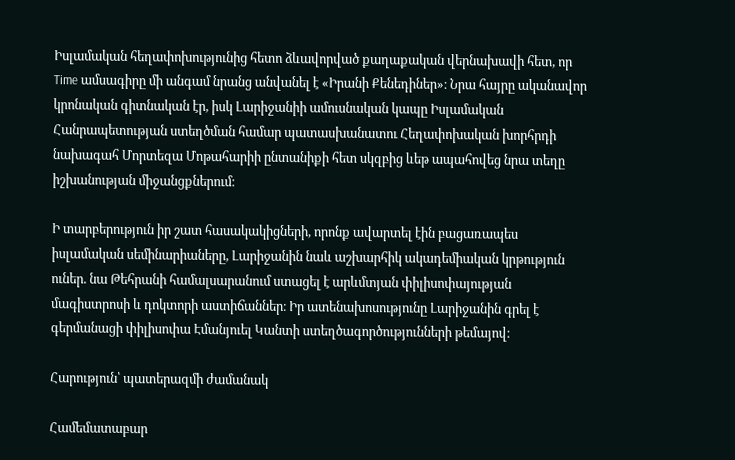Իսլամական հեղափոխությունից հետո ձևավորված քաղաքական վերնախավի հետ, որ Time ամսագիրը մի անգամ նրանց անվանել է «Իրանի Քենեդիներ»։ Նրա հայրը ականավոր կրոնական գիտնական էր, իսկ Լարիջանիի ամուսնական կապը Իսլամական Հանրապետության ստեղծման համար պատասխանատու Հեղափոխական խորհրդի նախագահ Մորտեզա Մոթահարիի ընտանիքի հետ սկզբից ևեթ ապահովեց նրա տեղը իշխանության միջանցքներում։

Ի տարբերություն իր շատ հասակակիցների, որոնք ավարտել էին բացառապես իսլամական սեմինարիաները, Լարիջանին նաև աշխարհիկ ակադեմիական կրթություն ուներ. նա Թեհրանի համալսարանում ստացել է արևմտյան փիլիսոփայության մագիստրոսի և դոկտորի աստիճաններ։ Իր ատենախոսությունը Լարիջանին գրել է գերմանացի փիլիսոփա Էմանյուել Կանտի ստեղծագործությունների թեմայով։

Հարություն՝ պատերազմի ժամանակ

Համեմատաբար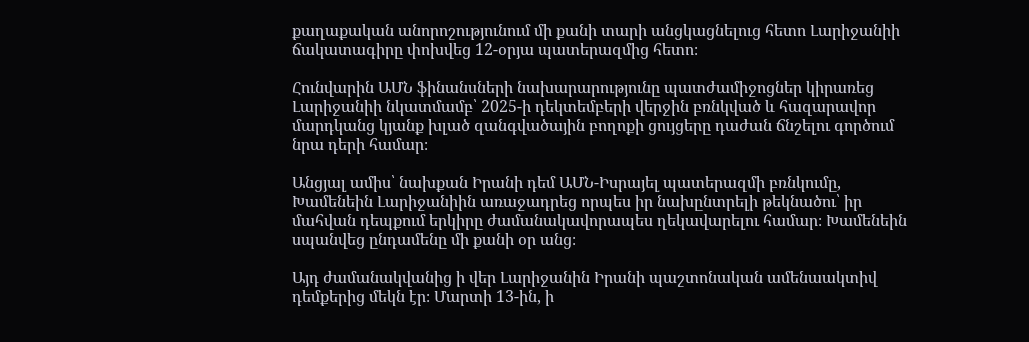քաղաքական անորոշությունում մի քանի տարի անցկացնելուց հետո Լարիջանիի ճակատագիրը փոխվեց 12-օրյա պատերազմից հետո։

Հունվարին ԱՄՆ ֆինանսների նախարարությունը պատժամիջոցներ կիրառեց Լարիջանիի նկատմամբ՝ 2025-ի դեկտեմբերի վերջին բռնկված և հազարավոր մարդկանց կյանք խլած զանգվածային բողոքի ցույցերը դաժան ճնշելու գործում նրա դերի համար։

Անցյալ ամիս՝ նախքան Իրանի դեմ ԱՄՆ-Իսրայել պատերազմի բռնկումը, Խամենեին Լարիջանիին առաջադրեց որպես իր նախընտրելի թեկնածու՝ իր մահվան դեպքում երկիրը ժամանակավորապես ղեկավարելու համար։ Խամենեին սպանվեց ընդամենը մի քանի օր անց։

Այդ ժամանակվանից ի վեր Լարիջանին Իրանի պաշտոնական ամենաակտիվ դեմքերից մեկն էր։ Մարտի 13-ին, ի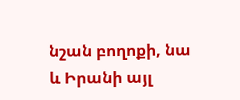նշան բողոքի, նա և Իրանի այլ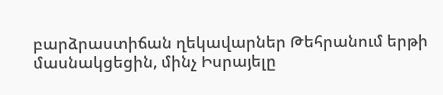բարձրաստիճան ղեկավարներ Թեհրանում երթի մասնակցեցին, մինչ Իսրայելը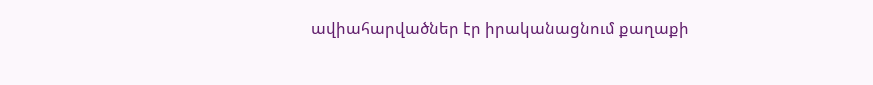ավիահարվածներ էր իրականացնում քաղաքի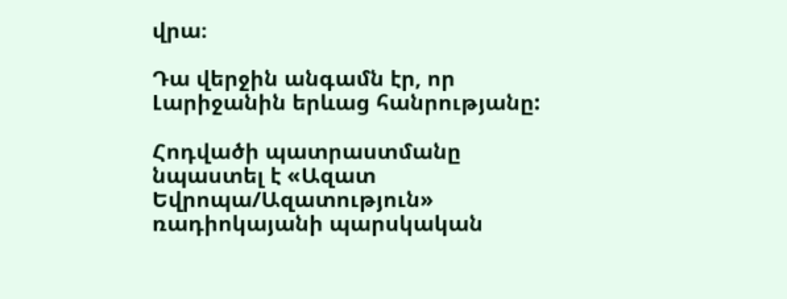վրա։

Դա վերջին անգամն էր, որ Լարիջանին երևաց հանրությանը:

Հոդվածի պատրաստմանը նպաստել է «Ազատ Եվրոպա/Ազատություն» ռադիոկայանի պարսկական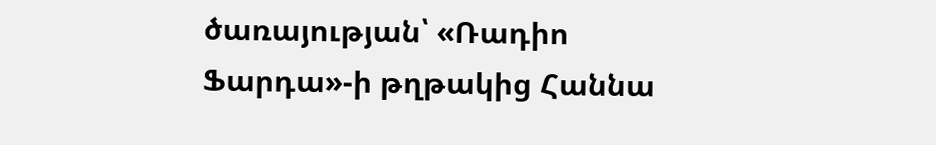ծառայության՝ «Ռադիո Ֆարդա»-ի թղթակից Հաննա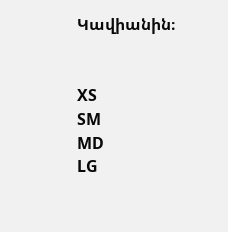Կավիանին։


XS
SM
MD
LG